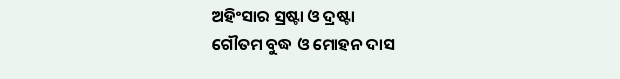ଅହିଂସାର ସ୍ରଷ୍ଟା ଓ ଦ୍ରଷ୍ଟା
ଗୌତମ ବୁଦ୍ଧ ଓ ମୋହନ ଦାସ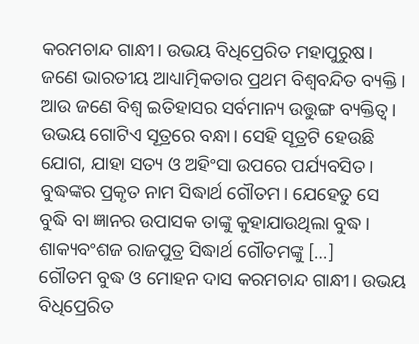କରମଚାନ୍ଦ ଗାନ୍ଧୀ। ଉଭୟ ବିଧିପ୍ରେରିତ ମହାପୁରୁଷ। ଜଣେ ଭାରତୀୟ ଆଧ୍ୟାତ୍ମିକତାର ପ୍ରଥମ ବିଶ୍ୱବନ୍ଦିତ ବ୍ୟକ୍ତି। ଆଉ ଜଣେ ବିଶ୍ୱ ଇତିହାସର ସର୍ବମାନ୍ୟ ଉତ୍ତୁଙ୍ଗ ବ୍ୟକ୍ତିତ୍ୱ। ଉଭୟ ଗୋଟିଏ ସୂତ୍ରରେ ବନ୍ଧା। ସେହି ସୂତ୍ରଟି ହେଉଛି ଯୋଗ, ଯାହା ସତ୍ୟ ଓ ଅହିଂସା ଉପରେ ପର୍ଯ୍ୟବସିତ। ବୁଦ୍ଧଙ୍କର ପ୍ରକୃତ ନାମ ସିଦ୍ଧାର୍ଥ ଗୌତମ। ଯେହେତୁ ସେ ବୁଦ୍ଧି ବା ଜ୍ଞାନର ଉପାସକ ତାଙ୍କୁ କୁହାଯାଉଥିଲା ବୁଦ୍ଧ। ଶାକ୍ୟବଂଶଜ ରାଜପୁତ୍ର ସିଦ୍ଧାର୍ଥ ଗୌତମଙ୍କୁ […]
ଗୌତମ ବୁଦ୍ଧ ଓ ମୋହନ ଦାସ କରମଚାନ୍ଦ ଗାନ୍ଧୀ। ଉଭୟ ବିଧିପ୍ରେରିତ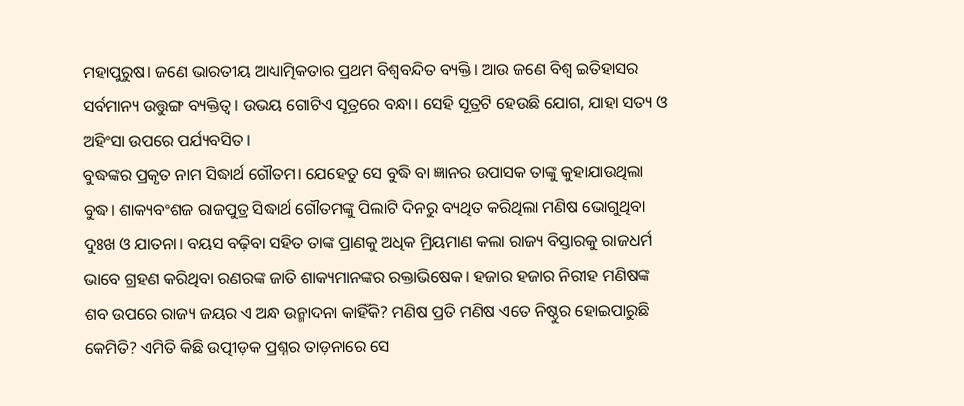ମହାପୁରୁଷ। ଜଣେ ଭାରତୀୟ ଆଧ୍ୟାତ୍ମିକତାର ପ୍ରଥମ ବିଶ୍ୱବନ୍ଦିତ ବ୍ୟକ୍ତି। ଆଉ ଜଣେ ବିଶ୍ୱ ଇତିହାସର ସର୍ବମାନ୍ୟ ଉତ୍ତୁଙ୍ଗ ବ୍ୟକ୍ତିତ୍ୱ। ଉଭୟ ଗୋଟିଏ ସୂତ୍ରରେ ବନ୍ଧା। ସେହି ସୂତ୍ରଟି ହେଉଛି ଯୋଗ, ଯାହା ସତ୍ୟ ଓ ଅହିଂସା ଉପରେ ପର୍ଯ୍ୟବସିତ।
ବୁଦ୍ଧଙ୍କର ପ୍ରକୃତ ନାମ ସିଦ୍ଧାର୍ଥ ଗୌତମ। ଯେହେତୁ ସେ ବୁଦ୍ଧି ବା ଜ୍ଞାନର ଉପାସକ ତାଙ୍କୁ କୁହାଯାଉଥିଲା ବୁଦ୍ଧ। ଶାକ୍ୟବଂଶଜ ରାଜପୁତ୍ର ସିଦ୍ଧାର୍ଥ ଗୌତମଙ୍କୁ ପିଲାଟି ଦିନରୁ ବ୍ୟଥିତ କରିଥିଲା ମଣିଷ ଭୋଗୁଥିବା ଦୁଃଖ ଓ ଯାତନା। ବୟସ ବଢ଼ିବା ସହିତ ତାଙ୍କ ପ୍ରାଣକୁ ଅଧିକ ମ୍ରିୟମାଣ କଲା ରାଜ୍ୟ ବିସ୍ତାରକୁ ରାଜଧର୍ମ ଭାବେ ଗ୍ରହଣ କରିଥିବା ରଣରଙ୍କ ଜାତି ଶାକ୍ୟମାନଙ୍କର ରକ୍ତାଭିଷେକ। ହଜାର ହଜାର ନିରୀହ ମଣିଷଙ୍କ ଶବ ଉପରେ ରାଜ୍ୟ ଜୟର ଏ ଅନ୍ଧ ଉନ୍ମାଦନା କାହିଁକି? ମଣିଷ ପ୍ରତି ମଣିଷ ଏତେ ନିଷ୍ଠୁର ହୋଇପାରୁଛି କେମିତି? ଏମିତି କିଛି ଉତ୍ପୀଡ଼କ ପ୍ରଶ୍ନର ତାଡ଼ନାରେ ସେ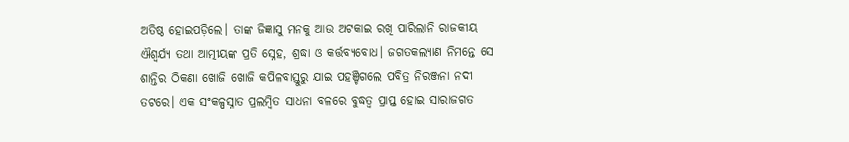ଅତିଷ୍ଠ ହୋଇପଡ଼ିଲେ। ତାଙ୍କ ଜିଜ୍ଞାସୁ ମନକୁ ଆଉ ଅଟକାଇ ରଖି ପାରିଲାନି ରାଜକୀୟ ଐଶ୍ୱର୍ଯ୍ୟ ତଥା ଆତ୍ମୀୟଙ୍କ ପ୍ରତି ସ୍ନେହ, ଶ୍ରଦ୍ଧା ଓ କର୍ତ୍ତବ୍ୟବୋଧ। ଜଗତକଲ୍ୟାଣ ନିମନ୍ତେ ସେ ଶାନ୍ତିର ଠିକଣା ଖୋଜି ଖୋଜି କପିଳବାସ୍ତୁରୁ ଯାଇ ପହଞ୍ଚିଗଲେ ପବିତ୍ର ନିରଞ୍ଜନା ନଦୀ ତଟରେ। ଏକ ସଂକଳ୍ପସ୍ନାତ ପ୍ରଲମ୍ୱିତ ସାଧନା ବଳରେ ବୁଦ୍ଧତ୍ୱ ପ୍ରାପ୍ତ ହୋଇ ସାରାଜଗତ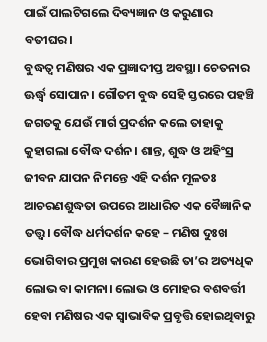ପାଇଁ ପାଲଟିଗଲେ ଦିବ୍ୟଜ୍ଞାନ ଓ କରୁଣାର ବତୀଘର।
ବୁଦ୍ଧତ୍ୱ ମଣିଷର ଏକ ପ୍ରଜ୍ଞାଦୀପ୍ତ ଅବସ୍ଥା। ଚେତନାର ଊର୍ଦ୍ଧ୍ବ ସୋପାନ। ଗୌତମ ବୁଦ୍ଧ ସେହି ସ୍ତରରେ ପହଞ୍ଚି ଜଗତକୁ ଯେଉଁ ମାର୍ଗ ପ୍ରଦର୍ଶନ କଲେ ତାହାକୁ କୁହାଗଲା ବୌଦ୍ଧ ଦର୍ଶନ। ଶାନ୍ତ, ଶୁଦ୍ଧ ଓ ଅହିଂସ୍ର ଜୀବନ ଯାପନ ନିମନ୍ତେ ଏହି ଦର୍ଶନ ମୂଳତଃ ଆଚରଣଶୁଦ୍ଧତା ଉପରେ ଆଧାରିତ ଏକ ବୈଜ୍ଞାନିକ ତତ୍ତ୍ୱ। ବୌଦ୍ଧ ଧର୍ମଦର୍ଶନ କହେ – ମଣିଷ ଦୁଃଖ ଭୋଗିବାର ପ୍ରମୁଖ କାରଣ ହେଉଛି ତା’ର ଅତ୍ୟଧିକ ଲୋଭ ବା କାମନା। ଲୋଭ ଓ ମୋହର ବଶବର୍ତ୍ତୀ ହେବା ମଣିଷର ଏକ ସ୍ୱାଭାବିକ ପ୍ରବୃତ୍ତି ହୋଇଥିବାରୁ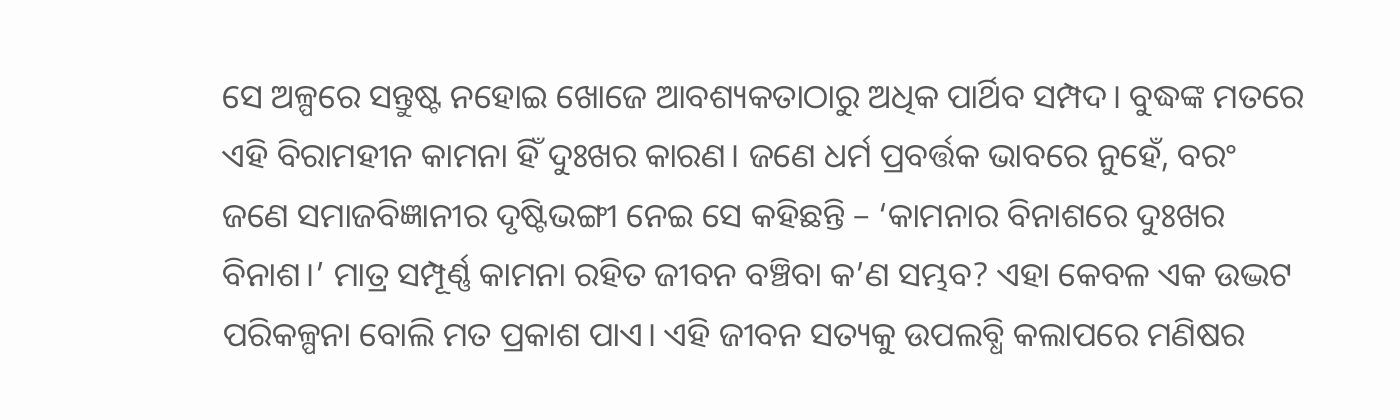ସେ ଅଳ୍ପରେ ସନ୍ତୁଷ୍ଟ ନହୋଇ ଖୋଜେ ଆବଶ୍ୟକତାଠାରୁ ଅଧିକ ପାର୍ଥିବ ସମ୍ପଦ। ବୁଦ୍ଧଙ୍କ ମତରେ ଏହି ବିରାମହୀନ କାମନା ହିଁ ଦୁଃଖର କାରଣ। ଜଣେ ଧର୍ମ ପ୍ରବର୍ତ୍ତକ ଭାବରେ ନୁହେଁ, ବରଂ ଜଣେ ସମାଜବିଜ୍ଞାନୀର ଦୃଷ୍ଟିଭଙ୍ଗୀ ନେଇ ସେ କହିଛନ୍ତି – ‘କାମନାର ବିନାଶରେ ଦୁଃଖର ବିନାଶ।’ ମାତ୍ର ସମ୍ପୂର୍ଣ୍ଣ କାମନା ରହିତ ଜୀବନ ବଞ୍ଚିବା କ’ଣ ସମ୍ଭବ? ଏହା କେବଳ ଏକ ଉଦ୍ଭଟ ପରିକଳ୍ପନା ବୋଲି ମତ ପ୍ରକାଶ ପାଏ। ଏହି ଜୀବନ ସତ୍ୟକୁ ଉପଲବ୍ଧି କଲାପରେ ମଣିଷର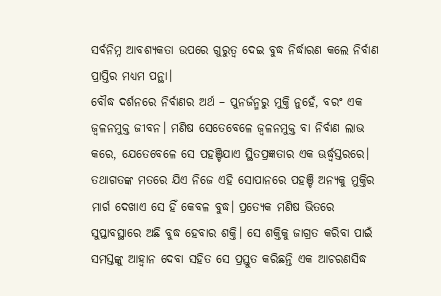ସର୍ବନିମ୍ନ ଆବଶ୍ୟକତା ଉପରେ ଗୁରୁତ୍ୱ ଦେଇ ବୁଦ୍ଧ ନିର୍ଦ୍ଧାରଣ କଲେ ନିର୍ବାଣ ପ୍ରାପ୍ତିର ମଧ୍ୟମ ପନ୍ଥା।
ବୌଦ୍ଧ ଦର୍ଶନରେ ନିର୍ବାଣର ଅର୍ଥ – ପୁନର୍ଜନ୍ମରୁ ମୁକ୍ତି ନୁହେଁ, ବରଂ ଏକ ଜ୍ୱଳନମୁକ୍ତ ଜୀବନ। ମଣିଷ ସେତେବେଳେ ଜ୍ୱଳନମୁକ୍ତ ବା ନିର୍ବାଣ ଲାଭ କରେ, ଯେତେବେଳେ ସେ ପହଞ୍ଚିଯାଏ ସ୍ଥିତପ୍ରଜ୍ଞତାର ଏକ ଊର୍ଦ୍ଧ୍ବସ୍ତରରେ। ତଥାଗତଙ୍କ ମତରେ ଯିଏ ନିଜେ ଏହି ସୋପାନରେ ପହଞ୍ଚି ଅନ୍ୟକୁ ମୁକ୍ତିର ମାର୍ଗ ଦେଖାଏ ସେ ହିଁ କେବଳ ବୁଦ୍ଧ। ପ୍ରତ୍ୟେକ ମଣିଷ ଭିତରେ ସୁପ୍ତାବସ୍ଥାରେ ଅଛି ବୁଦ୍ଧ ହେବାର ଶକ୍ତି। ସେ ଶକ୍ତିକୁ ଜାଗ୍ରତ କରିବା ପାଇଁ ସମସ୍ତଙ୍କୁ ଆହ୍ୱାନ ଦେବା ସହିତ ସେ ପ୍ରସ୍ତୁତ କରିଛନ୍ତି ଏକ ଆଚରଣସିଦ୍ଧ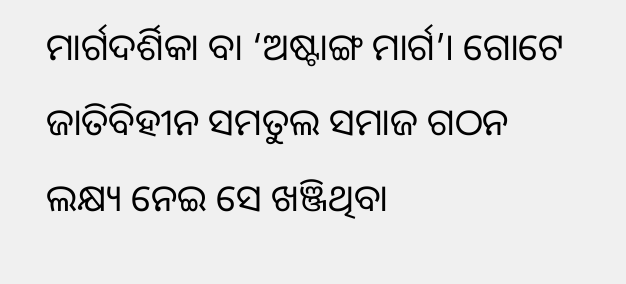ମାର୍ଗଦର୍ଶିକା ବା ‘ଅଷ୍ଟାଙ୍ଗ ମାର୍ଗ’। ଗୋଟେ ଜାତିବିହୀନ ସମତୁଲ ସମାଜ ଗଠନ ଲକ୍ଷ୍ୟ ନେଇ ସେ ଖଞ୍ଜିଥିବା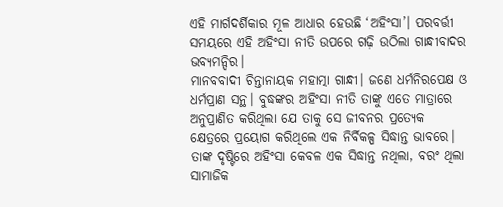ଏହି ମାର୍ଗଦର୍ଶିକାର ମୂଳ ଆଧାର ହେଉଛି ‘ଅହିଂସା’। ପରବର୍ତ୍ତୀ ସମୟରେ ଏହି ଅହିଂସା ନୀତି ଉପରେ ଗଢ଼ି ଉଠିଲା ଗାନ୍ଧୀବାଦର ଭବ୍ୟମନ୍ଦିର।
ମାନବବାଦୀ ଚିନ୍ତାନାୟକ ମହାତ୍ମା ଗାନ୍ଧୀ। ଜଣେ ଧର୍ମନିରପେକ୍ଷ ଓ ଧର୍ମପ୍ରାଣ ସନ୍ଥ। ବୁଦ୍ଧଙ୍କର ଅହିଂସା ନୀତି ତାଙ୍କୁ ଏତେ ମାତ୍ରାରେ ଅନୁପ୍ରାଣିତ କରିଥିଲା ଯେ ତାକୁ ସେ ଜୀବନର ପ୍ରତ୍ୟେକ କ୍ଷେତ୍ରରେ ପ୍ରୟୋଗ କରିଥିଲେ ଏକ ନିର୍ବିକଳ୍ପ ସିଦ୍ଧାନ୍ତ ଭାବରେ। ତାଙ୍କ ଦୃଷ୍ଟିରେ ଅହିଂସା କେବଳ ଏକ ସିଦ୍ଧାନ୍ତ ନଥିଲା, ବରଂ ଥିଲା ସାମାଜିକ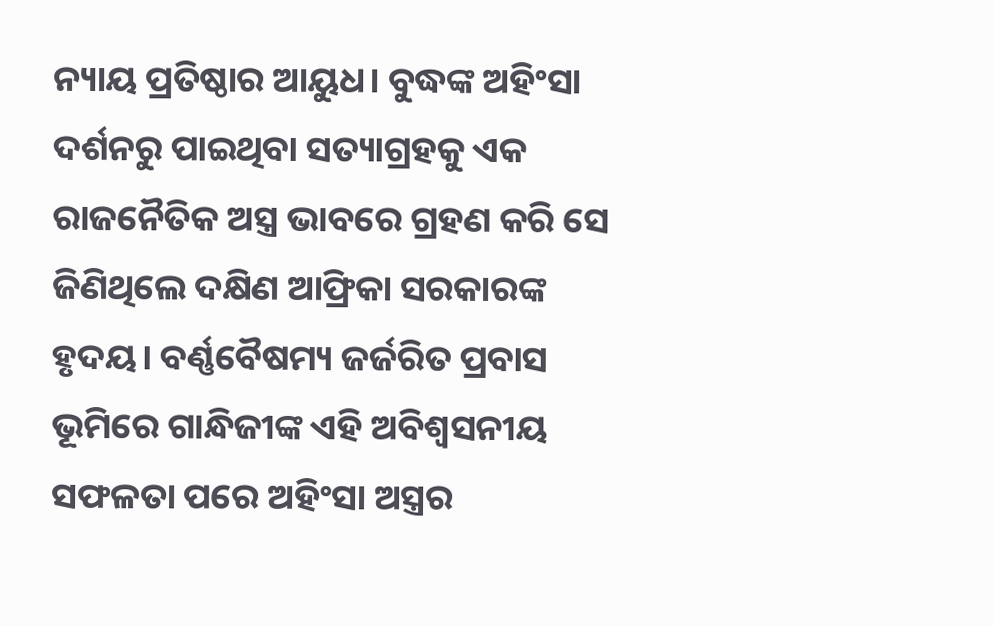ନ୍ୟାୟ ପ୍ରତିଷ୍ଠାର ଆୟୁଧ। ବୁଦ୍ଧଙ୍କ ଅହିଂସା ଦର୍ଶନରୁ ପାଇଥିବା ସତ୍ୟାଗ୍ରହକୁ ଏକ ରାଜନୈତିକ ଅସ୍ତ୍ର ଭାବରେ ଗ୍ରହଣ କରି ସେ ଜିଣିଥିଲେ ଦକ୍ଷିଣ ଆଫ୍ରିକା ସରକାରଙ୍କ ହୃଦୟ। ବର୍ଣ୍ଣବୈଷମ୍ୟ ଜର୍ଜରିତ ପ୍ରବାସ ଭୂମିରେ ଗାନ୍ଧିଜୀଙ୍କ ଏହି ଅବିଶ୍ୱସନୀୟ ସଫଳତା ପରେ ଅହିଂସା ଅସ୍ତ୍ରର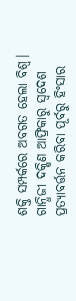ଶକ୍ତି ସମ୍ପର୍କରେ ଅବଗତ ହେଲା ବିଶ୍ୱ। ଗାନ୍ଧିଜୀ ଦକ୍ଷିଣ ଆଫ୍ରିକାରୁ ସ୍ୱଦେଶ ପ୍ରତ୍ୟାବର୍ତ୍ତନ କରିବା ପୂର୍ବରୁ ହିଂସାର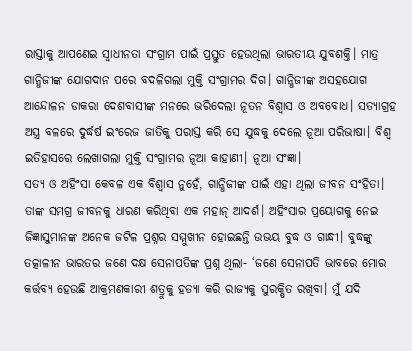ରାସ୍ତାକୁ ଆପଣେଇ ସ୍ୱାଧୀନତା ସଂଗ୍ରାମ ପାଇଁ ପ୍ରସ୍ତୁତ ହେଉଥିଲା ଭାରତୀୟ ଯୁବଶକ୍ତି। ମାତ୍ର ଗାନ୍ଧିଜୀଙ୍କ ଯୋଗଦାନ ପରେ ବଦଳିଗଲା ମୁକ୍ତି ସଂଗ୍ରାମର ଦିଗ। ଗାନ୍ଧିଜୀଙ୍କ ଅସହଯୋଗ ଆନ୍ଦୋଳନ ଡାକରା ଦେଶବାସୀଙ୍କ ମନରେ ଭରିଦେଲା ନୂତନ ବିଶ୍ୱାସ ଓ ଅବବୋଧ। ସତ୍ୟାଗ୍ରହ ଅସ୍ତ୍ର ବଳରେ ଦୁର୍ଦ୍ଧର୍ଷ ଇଂରେଜ ଜାତିକୁ ପରାସ୍ତ କରି ସେ ଯୁଦ୍ଧକୁ ଦେଲେ ନୂଆ ପରିଭାଷା। ବିଶ୍ୱ ଇତିହାସରେ ଲେଖାଗଲା ମୁକ୍ତି ସଂଗ୍ରାମର ନୂଆ କାହାଣୀ। ନୂଆ ସଂଜ୍ଞା।
ସତ୍ୟ ଓ ଅହିଂସା କେବଳ ଏକ ବିଶ୍ୱାସ ନୁହେଁ, ଗାନ୍ଧିଜୀଙ୍କ ପାଇଁ ଏହା ଥିଲା ଜୀବନ ସଂହିତା। ତାଙ୍କ ସମଗ୍ର ଜୀବନକୁ ଧାରଣ କରିଥିବା ଏକ ମହାନ୍ ଆଦର୍ଶ। ଅହିଂସାର ପ୍ରୟୋଗକୁ ନେଇ ଜିଜ୍ଞାସୁମାନଙ୍କ ଅନେକ ଜଟିଳ ପ୍ରଶ୍ନର ସମ୍ମୁଖୀନ ହୋଇଛନ୍ତି ଉଭୟ ବୁଦ୍ଧ ଓ ଗାନ୍ଧୀ। ବୁଦ୍ଧଙ୍କୁ ତତ୍କାଳୀନ ଭାରତର ଜଣେ ଦକ୍ଷ ସେନାପତିଙ୍କ ପ୍ରଶ୍ନ ଥିଲା- ‘ଜଣେ ସେନାପତି ଭାବରେ ମୋର କର୍ତ୍ତବ୍ୟ ହେଉଛି ଆକ୍ରମଣକାରୀ ଶତ୍ରୁକୁ ହତ୍ୟା କରି ରାଜ୍ୟକୁ ସୁରକ୍ଷିତ ରଖିବା। ମୁଁ ଯଦି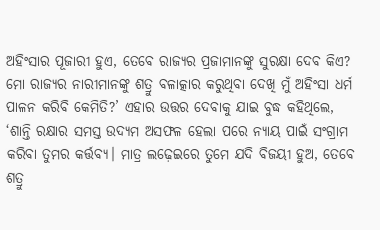ଅହିଂସାର ପୂଜାରୀ ହୁଏ, ତେବେ ରାଜ୍ୟର ପ୍ରଜାମାନଙ୍କୁ ସୁରକ୍ଷା ଦେବ କିଏ? ମୋ ରାଜ୍ୟର ନାରୀମାନଙ୍କୁ ଶତ୍ରୁ ବଳାତ୍କାର କରୁଥିବା ଦେଖି ମୁଁ ଅହିଂସା ଧର୍ମ ପାଳନ କରିବି କେମିତି?’ ଏହାର ଉତ୍ତର ଦେବାକୁ ଯାଇ ବୁଦ୍ଧ କହିଥିଲେ, ‘ଶାନ୍ତି ରକ୍ଷାର ସମସ୍ତ ଉଦ୍ୟମ ଅସଫଳ ହେଲା ପରେ ନ୍ୟାୟ ପାଇଁ ସଂଗ୍ରାମ କରିବା ତୁମର କର୍ତ୍ତବ୍ୟ। ମାତ୍ର ଲଢ଼େଇରେ ତୁମେ ଯଦି ବିଜୟୀ ହୁଅ, ତେବେ ଶତ୍ରୁ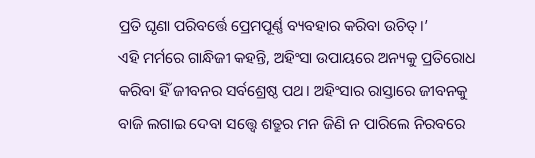ପ୍ରତି ଘୃଣା ପରିବର୍ତ୍ତେ ପ୍ରେମପୂର୍ଣ୍ଣ ବ୍ୟବହାର କରିବା ଉଚିତ୍।’
ଏହି ମର୍ମରେ ଗାନ୍ଧିଜୀ କହନ୍ତି, ଅହିଂସା ଉପାୟରେ ଅନ୍ୟକୁ ପ୍ରତିରୋଧ କରିବା ହିଁ ଜୀବନର ସର୍ବଶ୍ରେଷ୍ଠ ପଥ। ଅହିଂସାର ରାସ୍ତାରେ ଜୀବନକୁ ବାଜି ଲଗାଇ ଦେବା ସତ୍ତ୍ବେ ଶତ୍ରୁର ମନ ଜିଣି ନ ପାରିଲେ ନିରବରେ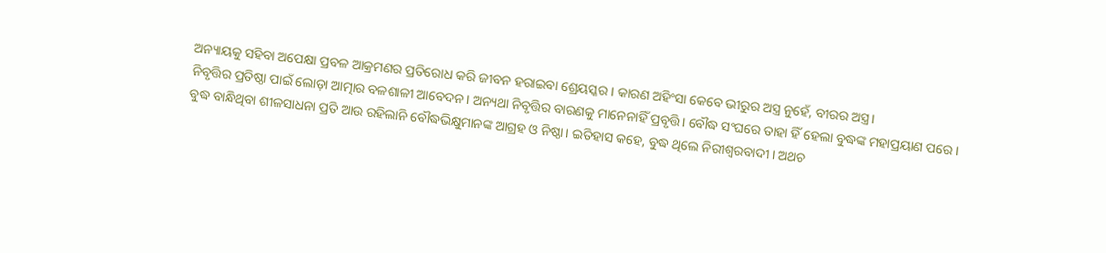ଅନ୍ୟାୟକୁ ସହିବା ଅପେକ୍ଷା ପ୍ରବଳ ଆକ୍ରମଣର ପ୍ରତିରୋଧ କରି ଜୀବନ ହରାଇବା ଶ୍ରେୟସ୍କର। କାରଣ ଅହିଂସା କେବେ ଭୀରୁର ଅସ୍ତ୍ର ନୁହେଁ, ବୀରର ଅସ୍ତ୍ର।
ନିବୃତ୍ତିର ପ୍ରତିଷ୍ଠା ପାଇଁ ଲୋଡ଼ା ଆତ୍ମାର ବଳଶାଳୀ ଆବେଦନ। ଅନ୍ୟଥା ନିବୃତ୍ତିର ବାରଣକୁ ମାନେନାହିଁ ପ୍ରବୃତ୍ତି। ବୌଦ୍ଧ ସଂଘରେ ତାହା ହିଁ ହେଲା ବୁଦ୍ଧଙ୍କ ମହାପ୍ରୟାଣ ପରେ। ବୁଦ୍ଧ ବାନ୍ଧିଥିବା ଶୀଳସାଧନା ପ୍ରତି ଆଉ ରହିଲାନି ବୌଦ୍ଧଭିକ୍ଷୁମାନଙ୍କ ଆଗ୍ରହ ଓ ନିଷ୍ଠା। ଇତିହାସ କହେ, ବୁଦ୍ଧ ଥିଲେ ନିରୀଶ୍ୱରବାଦୀ। ଅଥଚ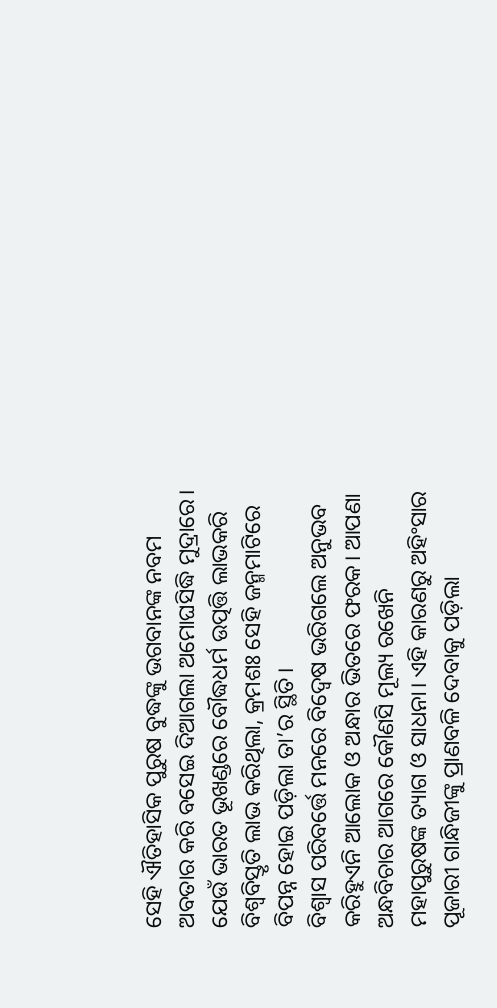ସେହି ଐତିହାସିକ ପୁରୁଷ ବୁଦ୍ଧଙ୍କୁ ଭଗବାନଙ୍କ ନବମ ଅବତାର କରି ବସେଇ ଦିଆଗଲା ଅମୋଘସିଦ୍ଧି ମୁଦ୍ରାରେ। ଯେଉଁ ଭାରତ ଭୂଖଣ୍ଡରେ ବୌଦ୍ଧଧର୍ମ ଉତ୍ପତ୍ତି ଲାଭକରି ବିଶ୍ୱବିସ୍ତୃତି ଲାଭ କରିଥିଲା, କ୍ରମଶଃ ସେହି ଜନ୍ମମାଟିରେ ବିପନ୍ନ ହୋଇ ପଡ଼ିଲା ତା’ର ସ୍ଥିତି।
ବିଶ୍ୱାସ ପରିବର୍ତ୍ତେ ମନରେ ବିଦ୍ୱେଷ ଭରିଗଲେ ଅନୁଭବ କରିହୁଏନି ଆଲୋକ ଓ ଅନ୍ଧାର ଭିତରେ ଫରକ। ଆପଣା ଅନ୍ଧବିଚାର ଆଗରେ କୌଣସି ମୂଲ୍ୟ ରଖେନି ମହାପୁରୁଷଙ୍କ ତ୍ୟାଗ ଓ ସାଧନା। ଏହି କାରଣରୁ ଅହିଂସାର ପୂଜାରୀ ଗାନ୍ଧିଜୀଙ୍କୁ ପ୍ରାଣବଳି ଦେବାକୁ ପଡ଼ିଲା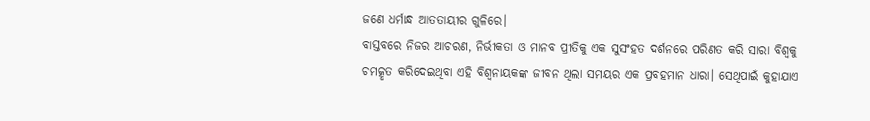ଜଣେ ଧର୍ମାନ୍ଧ ଆତତାୟୀର ଗୁଳିରେ।
ବାସ୍ତବରେ ନିଜର ଆଚରଣ, ନିର୍ଭୀକତା ଓ ମାନବ ପ୍ରୀତିକୁ ଏକ ସୁସଂହତ ଦର୍ଶନରେ ପରିଣତ କରି ସାରା ବିଶ୍ୱକୁ ଚମତ୍କୃତ କରିଦେଇଥିବା ଏହି ବିଶ୍ୱନାୟକଙ୍କ ଜୀବନ ଥିଲା ସମୟର ଏକ ପ୍ରବହମାନ ଧାରା। ସେଥିପାଇଁ କୁହାଯାଏ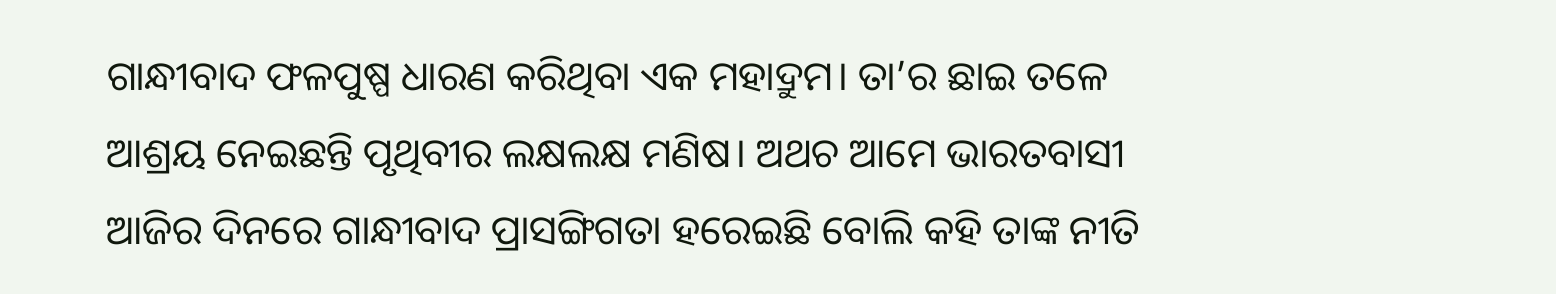ଗାନ୍ଧୀବାଦ ଫଳପୁଷ୍ପ ଧାରଣ କରିଥିବା ଏକ ମହାଦ୍ରୁମ। ତା’ର ଛାଇ ତଳେ ଆଶ୍ରୟ ନେଇଛନ୍ତି ପୃଥିବୀର ଲକ୍ଷଲକ୍ଷ ମଣିଷ। ଅଥଚ ଆମେ ଭାରତବାସୀ ଆଜିର ଦିନରେ ଗାନ୍ଧୀବାଦ ପ୍ରାସଙ୍ଗିଗତା ହରେଇଛି ବୋଲି କହି ତାଙ୍କ ନୀତି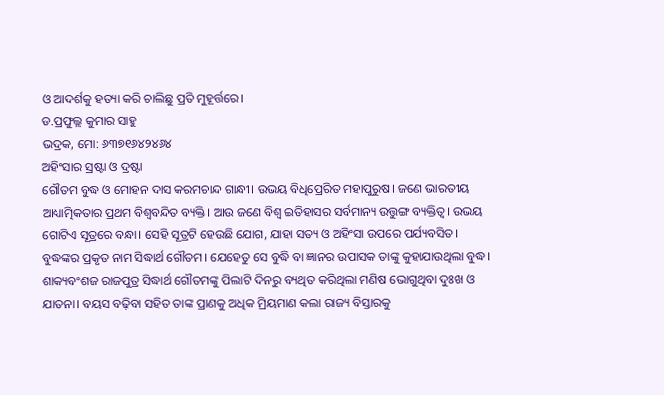ଓ ଆଦର୍ଶକୁ ହତ୍ୟା କରି ଚାଲିଛୁ ପ୍ରତି ମୁହୂର୍ତ୍ତରେ।
ଡ.ପ୍ରଫୁଲ୍ଲ କୁମାର ସାହୁ
ଭଦ୍ରକ, ମୋ: ୬୩୭୧୬୪୨୪୬୪
ଅହିଂସାର ସ୍ରଷ୍ଟା ଓ ଦ୍ରଷ୍ଟା
ଗୌତମ ବୁଦ୍ଧ ଓ ମୋହନ ଦାସ କରମଚାନ୍ଦ ଗାନ୍ଧୀ। ଉଭୟ ବିଧିପ୍ରେରିତ ମହାପୁରୁଷ। ଜଣେ ଭାରତୀୟ ଆଧ୍ୟାତ୍ମିକତାର ପ୍ରଥମ ବିଶ୍ୱବନ୍ଦିତ ବ୍ୟକ୍ତି। ଆଉ ଜଣେ ବିଶ୍ୱ ଇତିହାସର ସର୍ବମାନ୍ୟ ଉତ୍ତୁଙ୍ଗ ବ୍ୟକ୍ତିତ୍ୱ। ଉଭୟ ଗୋଟିଏ ସୂତ୍ରରେ ବନ୍ଧା। ସେହି ସୂତ୍ରଟି ହେଉଛି ଯୋଗ, ଯାହା ସତ୍ୟ ଓ ଅହିଂସା ଉପରେ ପର୍ଯ୍ୟବସିତ।
ବୁଦ୍ଧଙ୍କର ପ୍ରକୃତ ନାମ ସିଦ୍ଧାର୍ଥ ଗୌତମ। ଯେହେତୁ ସେ ବୁଦ୍ଧି ବା ଜ୍ଞାନର ଉପାସକ ତାଙ୍କୁ କୁହାଯାଉଥିଲା ବୁଦ୍ଧ। ଶାକ୍ୟବଂଶଜ ରାଜପୁତ୍ର ସିଦ୍ଧାର୍ଥ ଗୌତମଙ୍କୁ ପିଲାଟି ଦିନରୁ ବ୍ୟଥିତ କରିଥିଲା ମଣିଷ ଭୋଗୁଥିବା ଦୁଃଖ ଓ ଯାତନା। ବୟସ ବଢ଼ିବା ସହିତ ତାଙ୍କ ପ୍ରାଣକୁ ଅଧିକ ମ୍ରିୟମାଣ କଲା ରାଜ୍ୟ ବିସ୍ତାରକୁ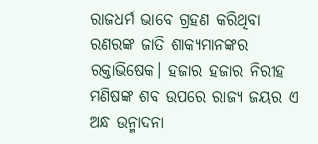ରାଜଧର୍ମ ଭାବେ ଗ୍ରହଣ କରିଥିବା ରଣରଙ୍କ ଜାତି ଶାକ୍ୟମାନଙ୍କର ରକ୍ତାଭିଷେକ। ହଜାର ହଜାର ନିରୀହ ମଣିଷଙ୍କ ଶବ ଉପରେ ରାଜ୍ୟ ଜୟର ଏ ଅନ୍ଧ ଉନ୍ମାଦନା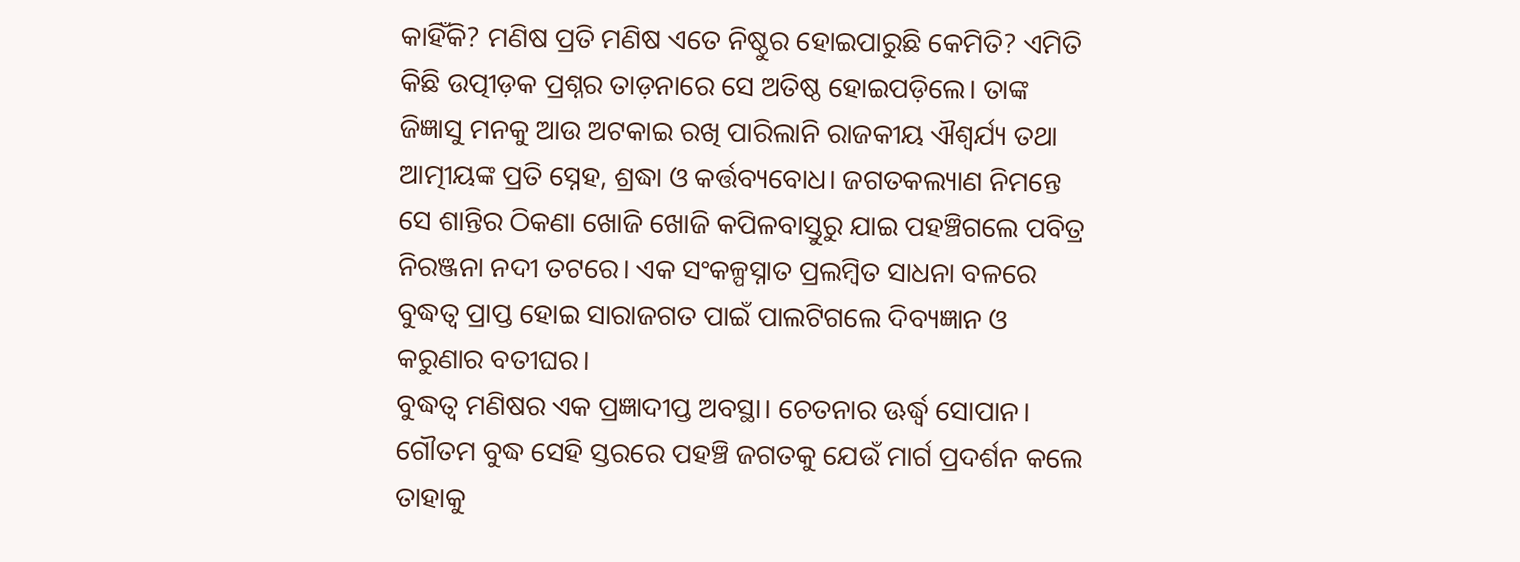କାହିଁକି? ମଣିଷ ପ୍ରତି ମଣିଷ ଏତେ ନିଷ୍ଠୁର ହୋଇପାରୁଛି କେମିତି? ଏମିତି କିଛି ଉତ୍ପୀଡ଼କ ପ୍ରଶ୍ନର ତାଡ଼ନାରେ ସେ ଅତିଷ୍ଠ ହୋଇପଡ଼ିଲେ। ତାଙ୍କ ଜିଜ୍ଞାସୁ ମନକୁ ଆଉ ଅଟକାଇ ରଖି ପାରିଲାନି ରାଜକୀୟ ଐଶ୍ୱର୍ଯ୍ୟ ତଥା ଆତ୍ମୀୟଙ୍କ ପ୍ରତି ସ୍ନେହ, ଶ୍ରଦ୍ଧା ଓ କର୍ତ୍ତବ୍ୟବୋଧ। ଜଗତକଲ୍ୟାଣ ନିମନ୍ତେ ସେ ଶାନ୍ତିର ଠିକଣା ଖୋଜି ଖୋଜି କପିଳବାସ୍ତୁରୁ ଯାଇ ପହଞ୍ଚିଗଲେ ପବିତ୍ର ନିରଞ୍ଜନା ନଦୀ ତଟରେ। ଏକ ସଂକଳ୍ପସ୍ନାତ ପ୍ରଲମ୍ୱିତ ସାଧନା ବଳରେ ବୁଦ୍ଧତ୍ୱ ପ୍ରାପ୍ତ ହୋଇ ସାରାଜଗତ ପାଇଁ ପାଲଟିଗଲେ ଦିବ୍ୟଜ୍ଞାନ ଓ କରୁଣାର ବତୀଘର।
ବୁଦ୍ଧତ୍ୱ ମଣିଷର ଏକ ପ୍ରଜ୍ଞାଦୀପ୍ତ ଅବସ୍ଥା। ଚେତନାର ଊର୍ଦ୍ଧ୍ବ ସୋପାନ। ଗୌତମ ବୁଦ୍ଧ ସେହି ସ୍ତରରେ ପହଞ୍ଚି ଜଗତକୁ ଯେଉଁ ମାର୍ଗ ପ୍ରଦର୍ଶନ କଲେ ତାହାକୁ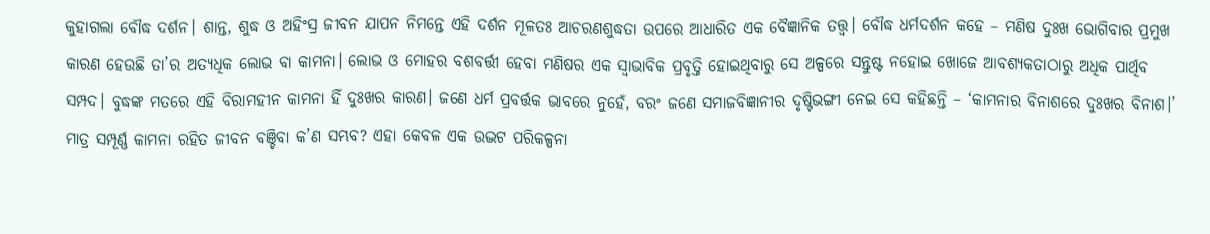କୁହାଗଲା ବୌଦ୍ଧ ଦର୍ଶନ। ଶାନ୍ତ, ଶୁଦ୍ଧ ଓ ଅହିଂସ୍ର ଜୀବନ ଯାପନ ନିମନ୍ତେ ଏହି ଦର୍ଶନ ମୂଳତଃ ଆଚରଣଶୁଦ୍ଧତା ଉପରେ ଆଧାରିତ ଏକ ବୈଜ୍ଞାନିକ ତତ୍ତ୍ୱ। ବୌଦ୍ଧ ଧର୍ମଦର୍ଶନ କହେ – ମଣିଷ ଦୁଃଖ ଭୋଗିବାର ପ୍ରମୁଖ କାରଣ ହେଉଛି ତା’ର ଅତ୍ୟଧିକ ଲୋଭ ବା କାମନା। ଲୋଭ ଓ ମୋହର ବଶବର୍ତ୍ତୀ ହେବା ମଣିଷର ଏକ ସ୍ୱାଭାବିକ ପ୍ରବୃତ୍ତି ହୋଇଥିବାରୁ ସେ ଅଳ୍ପରେ ସନ୍ତୁଷ୍ଟ ନହୋଇ ଖୋଜେ ଆବଶ୍ୟକତାଠାରୁ ଅଧିକ ପାର୍ଥିବ ସମ୍ପଦ। ବୁଦ୍ଧଙ୍କ ମତରେ ଏହି ବିରାମହୀନ କାମନା ହିଁ ଦୁଃଖର କାରଣ। ଜଣେ ଧର୍ମ ପ୍ରବର୍ତ୍ତକ ଭାବରେ ନୁହେଁ, ବରଂ ଜଣେ ସମାଜବିଜ୍ଞାନୀର ଦୃଷ୍ଟିଭଙ୍ଗୀ ନେଇ ସେ କହିଛନ୍ତି – ‘କାମନାର ବିନାଶରେ ଦୁଃଖର ବିନାଶ।’ ମାତ୍ର ସମ୍ପୂର୍ଣ୍ଣ କାମନା ରହିତ ଜୀବନ ବଞ୍ଚିବା କ’ଣ ସମ୍ଭବ? ଏହା କେବଳ ଏକ ଉଦ୍ଭଟ ପରିକଳ୍ପନା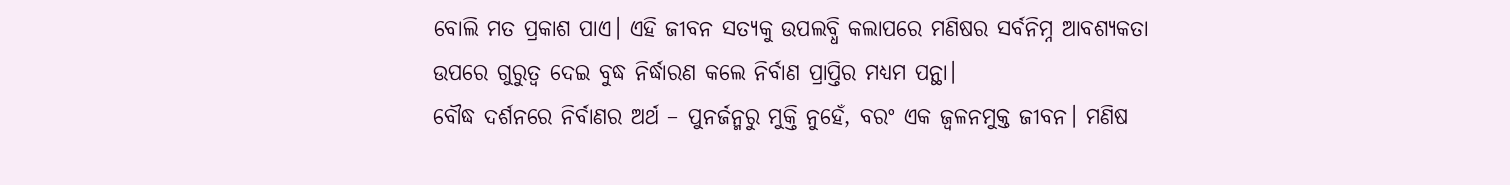ବୋଲି ମତ ପ୍ରକାଶ ପାଏ। ଏହି ଜୀବନ ସତ୍ୟକୁ ଉପଲବ୍ଧି କଲାପରେ ମଣିଷର ସର୍ବନିମ୍ନ ଆବଶ୍ୟକତା ଉପରେ ଗୁରୁତ୍ୱ ଦେଇ ବୁଦ୍ଧ ନିର୍ଦ୍ଧାରଣ କଲେ ନିର୍ବାଣ ପ୍ରାପ୍ତିର ମଧ୍ୟମ ପନ୍ଥା।
ବୌଦ୍ଧ ଦର୍ଶନରେ ନିର୍ବାଣର ଅର୍ଥ – ପୁନର୍ଜନ୍ମରୁ ମୁକ୍ତି ନୁହେଁ, ବରଂ ଏକ ଜ୍ୱଳନମୁକ୍ତ ଜୀବନ। ମଣିଷ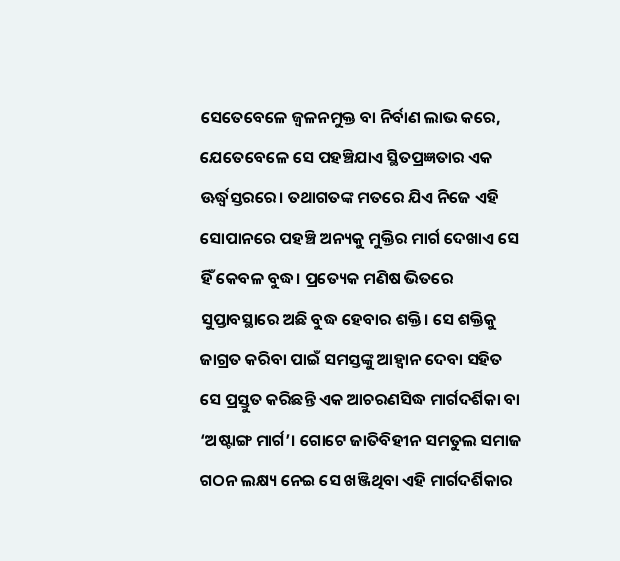ସେତେବେଳେ ଜ୍ୱଳନମୁକ୍ତ ବା ନିର୍ବାଣ ଲାଭ କରେ, ଯେତେବେଳେ ସେ ପହଞ୍ଚିଯାଏ ସ୍ଥିତପ୍ରଜ୍ଞତାର ଏକ ଊର୍ଦ୍ଧ୍ବସ୍ତରରେ। ତଥାଗତଙ୍କ ମତରେ ଯିଏ ନିଜେ ଏହି ସୋପାନରେ ପହଞ୍ଚି ଅନ୍ୟକୁ ମୁକ୍ତିର ମାର୍ଗ ଦେଖାଏ ସେ ହିଁ କେବଳ ବୁଦ୍ଧ। ପ୍ରତ୍ୟେକ ମଣିଷ ଭିତରେ ସୁପ୍ତାବସ୍ଥାରେ ଅଛି ବୁଦ୍ଧ ହେବାର ଶକ୍ତି। ସେ ଶକ୍ତିକୁ ଜାଗ୍ରତ କରିବା ପାଇଁ ସମସ୍ତଙ୍କୁ ଆହ୍ୱାନ ଦେବା ସହିତ ସେ ପ୍ରସ୍ତୁତ କରିଛନ୍ତି ଏକ ଆଚରଣସିଦ୍ଧ ମାର୍ଗଦର୍ଶିକା ବା ‘ଅଷ୍ଟାଙ୍ଗ ମାର୍ଗ’। ଗୋଟେ ଜାତିବିହୀନ ସମତୁଲ ସମାଜ ଗଠନ ଲକ୍ଷ୍ୟ ନେଇ ସେ ଖଞ୍ଜିଥିବା ଏହି ମାର୍ଗଦର୍ଶିକାର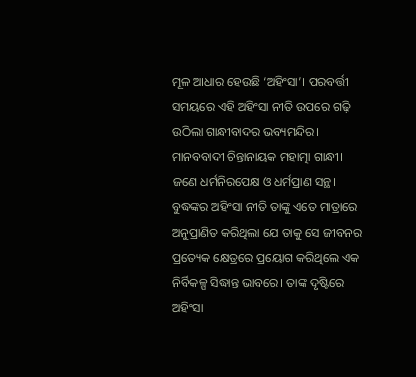ମୂଳ ଆଧାର ହେଉଛି ‘ଅହିଂସା’। ପରବର୍ତ୍ତୀ ସମୟରେ ଏହି ଅହିଂସା ନୀତି ଉପରେ ଗଢ଼ି ଉଠିଲା ଗାନ୍ଧୀବାଦର ଭବ୍ୟମନ୍ଦିର।
ମାନବବାଦୀ ଚିନ୍ତାନାୟକ ମହାତ୍ମା ଗାନ୍ଧୀ। ଜଣେ ଧର୍ମନିରପେକ୍ଷ ଓ ଧର୍ମପ୍ରାଣ ସନ୍ଥ। ବୁଦ୍ଧଙ୍କର ଅହିଂସା ନୀତି ତାଙ୍କୁ ଏତେ ମାତ୍ରାରେ ଅନୁପ୍ରାଣିତ କରିଥିଲା ଯେ ତାକୁ ସେ ଜୀବନର ପ୍ରତ୍ୟେକ କ୍ଷେତ୍ରରେ ପ୍ରୟୋଗ କରିଥିଲେ ଏକ ନିର୍ବିକଳ୍ପ ସିଦ୍ଧାନ୍ତ ଭାବରେ। ତାଙ୍କ ଦୃଷ୍ଟିରେ ଅହିଂସା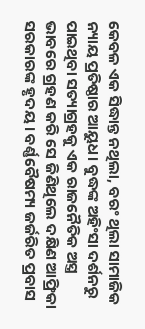କେବଳ ଏକ ସିଦ୍ଧାନ୍ତ ନଥିଲା, ବରଂ ଥିଲା ସାମାଜିକ ନ୍ୟାୟ ପ୍ରତିଷ୍ଠାର ଆୟୁଧ। ବୁଦ୍ଧଙ୍କ ଅହିଂସା ଦର୍ଶନରୁ ପାଇଥିବା ସତ୍ୟାଗ୍ରହକୁ ଏକ ରାଜନୈତିକ ଅସ୍ତ୍ର ଭାବରେ ଗ୍ରହଣ କରି ସେ ଜିଣିଥିଲେ ଦକ୍ଷିଣ ଆଫ୍ରିକା ସରକାରଙ୍କ ହୃଦୟ। ବର୍ଣ୍ଣବୈଷମ୍ୟ ଜର୍ଜରିତ ପ୍ରବାସ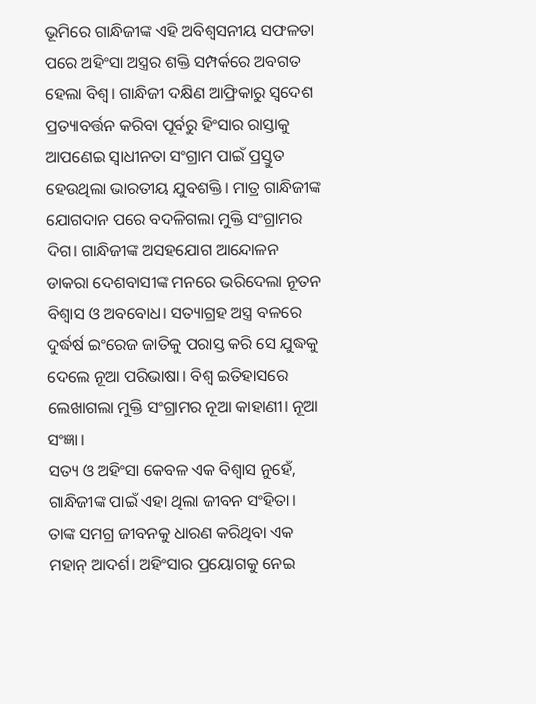ଭୂମିରେ ଗାନ୍ଧିଜୀଙ୍କ ଏହି ଅବିଶ୍ୱସନୀୟ ସଫଳତା ପରେ ଅହିଂସା ଅସ୍ତ୍ରର ଶକ୍ତି ସମ୍ପର୍କରେ ଅବଗତ ହେଲା ବିଶ୍ୱ। ଗାନ୍ଧିଜୀ ଦକ୍ଷିଣ ଆଫ୍ରିକାରୁ ସ୍ୱଦେଶ ପ୍ରତ୍ୟାବର୍ତ୍ତନ କରିବା ପୂର୍ବରୁ ହିଂସାର ରାସ୍ତାକୁ ଆପଣେଇ ସ୍ୱାଧୀନତା ସଂଗ୍ରାମ ପାଇଁ ପ୍ରସ୍ତୁତ ହେଉଥିଲା ଭାରତୀୟ ଯୁବଶକ୍ତି। ମାତ୍ର ଗାନ୍ଧିଜୀଙ୍କ ଯୋଗଦାନ ପରେ ବଦଳିଗଲା ମୁକ୍ତି ସଂଗ୍ରାମର ଦିଗ। ଗାନ୍ଧିଜୀଙ୍କ ଅସହଯୋଗ ଆନ୍ଦୋଳନ ଡାକରା ଦେଶବାସୀଙ୍କ ମନରେ ଭରିଦେଲା ନୂତନ ବିଶ୍ୱାସ ଓ ଅବବୋଧ। ସତ୍ୟାଗ୍ରହ ଅସ୍ତ୍ର ବଳରେ ଦୁର୍ଦ୍ଧର୍ଷ ଇଂରେଜ ଜାତିକୁ ପରାସ୍ତ କରି ସେ ଯୁଦ୍ଧକୁ ଦେଲେ ନୂଆ ପରିଭାଷା। ବିଶ୍ୱ ଇତିହାସରେ ଲେଖାଗଲା ମୁକ୍ତି ସଂଗ୍ରାମର ନୂଆ କାହାଣୀ। ନୂଆ ସଂଜ୍ଞା।
ସତ୍ୟ ଓ ଅହିଂସା କେବଳ ଏକ ବିଶ୍ୱାସ ନୁହେଁ, ଗାନ୍ଧିଜୀଙ୍କ ପାଇଁ ଏହା ଥିଲା ଜୀବନ ସଂହିତା। ତାଙ୍କ ସମଗ୍ର ଜୀବନକୁ ଧାରଣ କରିଥିବା ଏକ ମହାନ୍ ଆଦର୍ଶ। ଅହିଂସାର ପ୍ରୟୋଗକୁ ନେଇ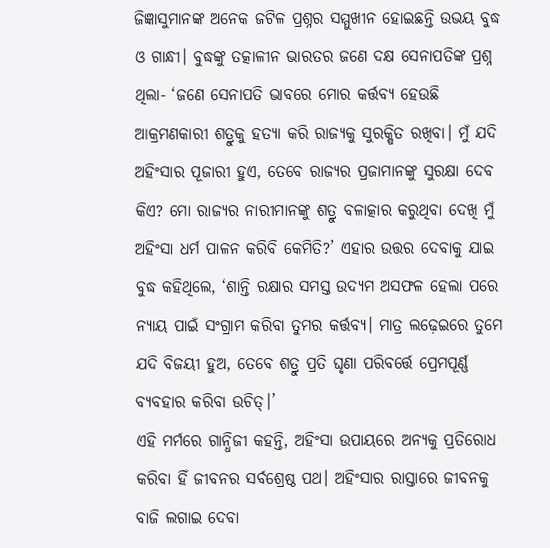ଜିଜ୍ଞାସୁମାନଙ୍କ ଅନେକ ଜଟିଳ ପ୍ରଶ୍ନର ସମ୍ମୁଖୀନ ହୋଇଛନ୍ତି ଉଭୟ ବୁଦ୍ଧ ଓ ଗାନ୍ଧୀ। ବୁଦ୍ଧଙ୍କୁ ତତ୍କାଳୀନ ଭାରତର ଜଣେ ଦକ୍ଷ ସେନାପତିଙ୍କ ପ୍ରଶ୍ନ ଥିଲା- ‘ଜଣେ ସେନାପତି ଭାବରେ ମୋର କର୍ତ୍ତବ୍ୟ ହେଉଛି ଆକ୍ରମଣକାରୀ ଶତ୍ରୁକୁ ହତ୍ୟା କରି ରାଜ୍ୟକୁ ସୁରକ୍ଷିତ ରଖିବା। ମୁଁ ଯଦି ଅହିଂସାର ପୂଜାରୀ ହୁଏ, ତେବେ ରାଜ୍ୟର ପ୍ରଜାମାନଙ୍କୁ ସୁରକ୍ଷା ଦେବ କିଏ? ମୋ ରାଜ୍ୟର ନାରୀମାନଙ୍କୁ ଶତ୍ରୁ ବଳାତ୍କାର କରୁଥିବା ଦେଖି ମୁଁ ଅହିଂସା ଧର୍ମ ପାଳନ କରିବି କେମିତି?’ ଏହାର ଉତ୍ତର ଦେବାକୁ ଯାଇ ବୁଦ୍ଧ କହିଥିଲେ, ‘ଶାନ୍ତି ରକ୍ଷାର ସମସ୍ତ ଉଦ୍ୟମ ଅସଫଳ ହେଲା ପରେ ନ୍ୟାୟ ପାଇଁ ସଂଗ୍ରାମ କରିବା ତୁମର କର୍ତ୍ତବ୍ୟ। ମାତ୍ର ଲଢ଼େଇରେ ତୁମେ ଯଦି ବିଜୟୀ ହୁଅ, ତେବେ ଶତ୍ରୁ ପ୍ରତି ଘୃଣା ପରିବର୍ତ୍ତେ ପ୍ରେମପୂର୍ଣ୍ଣ ବ୍ୟବହାର କରିବା ଉଚିତ୍।’
ଏହି ମର୍ମରେ ଗାନ୍ଧିଜୀ କହନ୍ତି, ଅହିଂସା ଉପାୟରେ ଅନ୍ୟକୁ ପ୍ରତିରୋଧ କରିବା ହିଁ ଜୀବନର ସର୍ବଶ୍ରେଷ୍ଠ ପଥ। ଅହିଂସାର ରାସ୍ତାରେ ଜୀବନକୁ ବାଜି ଲଗାଇ ଦେବା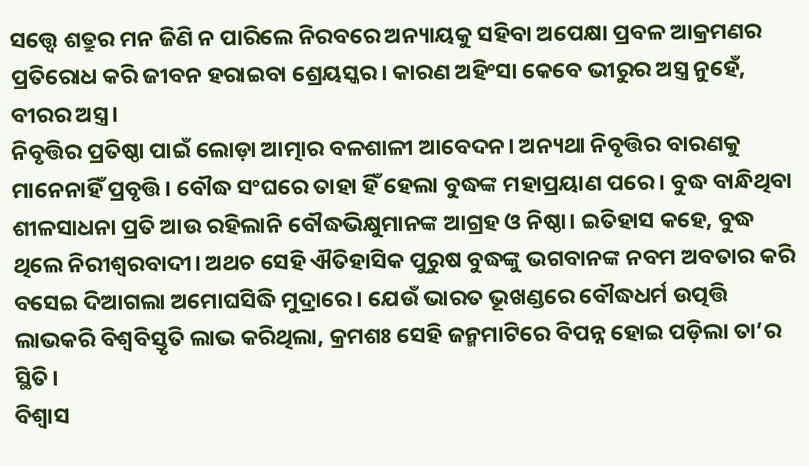ସତ୍ତ୍ବେ ଶତ୍ରୁର ମନ ଜିଣି ନ ପାରିଲେ ନିରବରେ ଅନ୍ୟାୟକୁ ସହିବା ଅପେକ୍ଷା ପ୍ରବଳ ଆକ୍ରମଣର ପ୍ରତିରୋଧ କରି ଜୀବନ ହରାଇବା ଶ୍ରେୟସ୍କର। କାରଣ ଅହିଂସା କେବେ ଭୀରୁର ଅସ୍ତ୍ର ନୁହେଁ, ବୀରର ଅସ୍ତ୍ର।
ନିବୃତ୍ତିର ପ୍ରତିଷ୍ଠା ପାଇଁ ଲୋଡ଼ା ଆତ୍ମାର ବଳଶାଳୀ ଆବେଦନ। ଅନ୍ୟଥା ନିବୃତ୍ତିର ବାରଣକୁ ମାନେନାହିଁ ପ୍ରବୃତ୍ତି। ବୌଦ୍ଧ ସଂଘରେ ତାହା ହିଁ ହେଲା ବୁଦ୍ଧଙ୍କ ମହାପ୍ରୟାଣ ପରେ। ବୁଦ୍ଧ ବାନ୍ଧିଥିବା ଶୀଳସାଧନା ପ୍ରତି ଆଉ ରହିଲାନି ବୌଦ୍ଧଭିକ୍ଷୁମାନଙ୍କ ଆଗ୍ରହ ଓ ନିଷ୍ଠା। ଇତିହାସ କହେ, ବୁଦ୍ଧ ଥିଲେ ନିରୀଶ୍ୱରବାଦୀ। ଅଥଚ ସେହି ଐତିହାସିକ ପୁରୁଷ ବୁଦ୍ଧଙ୍କୁ ଭଗବାନଙ୍କ ନବମ ଅବତାର କରି ବସେଇ ଦିଆଗଲା ଅମୋଘସିଦ୍ଧି ମୁଦ୍ରାରେ। ଯେଉଁ ଭାରତ ଭୂଖଣ୍ଡରେ ବୌଦ୍ଧଧର୍ମ ଉତ୍ପତ୍ତି ଲାଭକରି ବିଶ୍ୱବିସ୍ତୃତି ଲାଭ କରିଥିଲା, କ୍ରମଶଃ ସେହି ଜନ୍ମମାଟିରେ ବିପନ୍ନ ହୋଇ ପଡ଼ିଲା ତା’ର ସ୍ଥିତି।
ବିଶ୍ୱାସ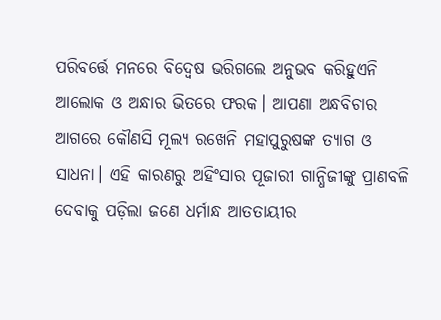ପରିବର୍ତ୍ତେ ମନରେ ବିଦ୍ୱେଷ ଭରିଗଲେ ଅନୁଭବ କରିହୁଏନି ଆଲୋକ ଓ ଅନ୍ଧାର ଭିତରେ ଫରକ। ଆପଣା ଅନ୍ଧବିଚାର ଆଗରେ କୌଣସି ମୂଲ୍ୟ ରଖେନି ମହାପୁରୁଷଙ୍କ ତ୍ୟାଗ ଓ ସାଧନା। ଏହି କାରଣରୁ ଅହିଂସାର ପୂଜାରୀ ଗାନ୍ଧିଜୀଙ୍କୁ ପ୍ରାଣବଳି ଦେବାକୁ ପଡ଼ିଲା ଜଣେ ଧର୍ମାନ୍ଧ ଆତତାୟୀର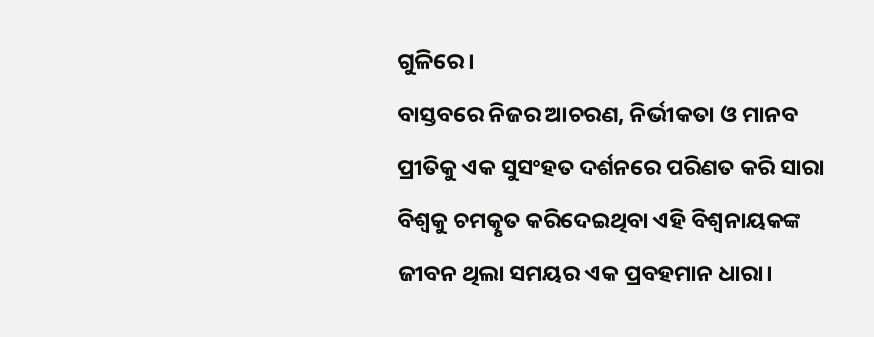ଗୁଳିରେ।
ବାସ୍ତବରେ ନିଜର ଆଚରଣ, ନିର୍ଭୀକତା ଓ ମାନବ ପ୍ରୀତିକୁ ଏକ ସୁସଂହତ ଦର୍ଶନରେ ପରିଣତ କରି ସାରା ବିଶ୍ୱକୁ ଚମତ୍କୃତ କରିଦେଇଥିବା ଏହି ବିଶ୍ୱନାୟକଙ୍କ ଜୀବନ ଥିଲା ସମୟର ଏକ ପ୍ରବହମାନ ଧାରା।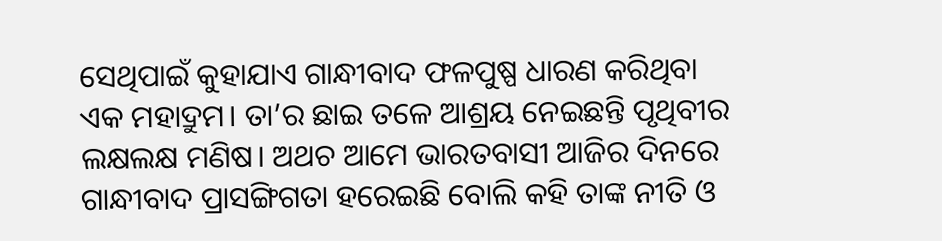ସେଥିପାଇଁ କୁହାଯାଏ ଗାନ୍ଧୀବାଦ ଫଳପୁଷ୍ପ ଧାରଣ କରିଥିବା ଏକ ମହାଦ୍ରୁମ। ତା’ର ଛାଇ ତଳେ ଆଶ୍ରୟ ନେଇଛନ୍ତି ପୃଥିବୀର ଲକ୍ଷଲକ୍ଷ ମଣିଷ। ଅଥଚ ଆମେ ଭାରତବାସୀ ଆଜିର ଦିନରେ ଗାନ୍ଧୀବାଦ ପ୍ରାସଙ୍ଗିଗତା ହରେଇଛି ବୋଲି କହି ତାଙ୍କ ନୀତି ଓ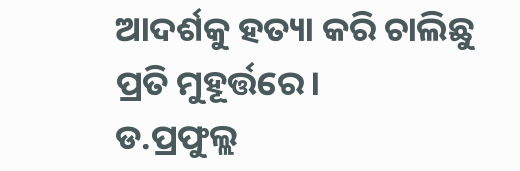ଆଦର୍ଶକୁ ହତ୍ୟା କରି ଚାଲିଛୁ ପ୍ରତି ମୁହୂର୍ତ୍ତରେ।
ଡ.ପ୍ରଫୁଲ୍ଲ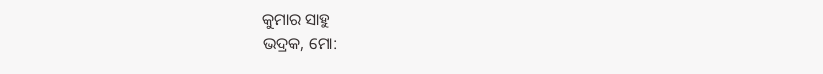କୁମାର ସାହୁ
ଭଦ୍ରକ, ମୋ: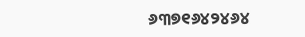୬୩୭୧୬୪୨୪୬୪